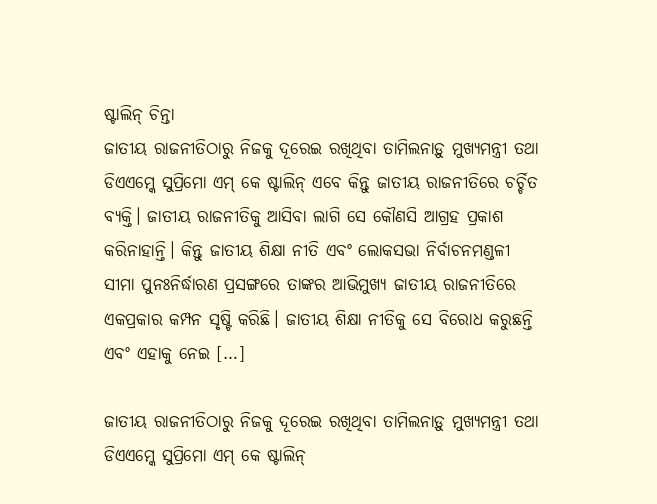ଷ୍ଟାଲିନ୍ ଚିନ୍ତା
ଜାତୀୟ ରାଜନୀତିଠାରୁ ନିଜକୁ ଦୂରେଇ ରଖିଥିବା ତାମିଲନାଡ଼ୁ ମୁଖ୍ୟମନ୍ତ୍ରୀ ତଥା ଡିଏଏମ୍କେ ସୁପ୍ରିମୋ ଏମ୍ କେ ଷ୍ଟାଲିନ୍ ଏବେ କିନ୍ତୁ ଜାତୀୟ ରାଜନୀତିରେ ଚର୍ଚ୍ଚିତ ବ୍ୟକ୍ତି। ଜାତୀୟ ରାଜନୀତିକୁ ଆସିବା ଲାଗି ସେ କୌଣସି ଆଗ୍ରହ ପ୍ରକାଶ କରିନାହାନ୍ତି। କିନ୍ତୁ ଜାତୀୟ ଶିକ୍ଷା ନୀତି ଏବଂ ଲୋକସଭା ନିର୍ବାଚନମଣ୍ଡଳୀ ସୀମା ପୁନଃନିର୍ଦ୍ଧାରଣ ପ୍ରସଙ୍ଗରେ ତାଙ୍କର ଆଭିମୁଖ୍ୟ ଜାତୀୟ ରାଜନୀତିରେ ଏକପ୍ରକାର କମ୍ପନ ସୃଷ୍ଟି କରିଛି। ଜାତୀୟ ଶିକ୍ଷା ନୀତିକୁ ସେ ବିରୋଧ କରୁଛନ୍ତି ଏବଂ ଏହାକୁ ନେଇ […]

ଜାତୀୟ ରାଜନୀତିଠାରୁ ନିଜକୁ ଦୂରେଇ ରଖିଥିବା ତାମିଲନାଡ଼ୁ ମୁଖ୍ୟମନ୍ତ୍ରୀ ତଥା ଡିଏଏମ୍କେ ସୁପ୍ରିମୋ ଏମ୍ କେ ଷ୍ଟାଲିନ୍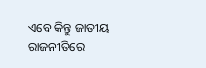ଏବେ କିନ୍ତୁ ଜାତୀୟ ରାଜନୀତିରେ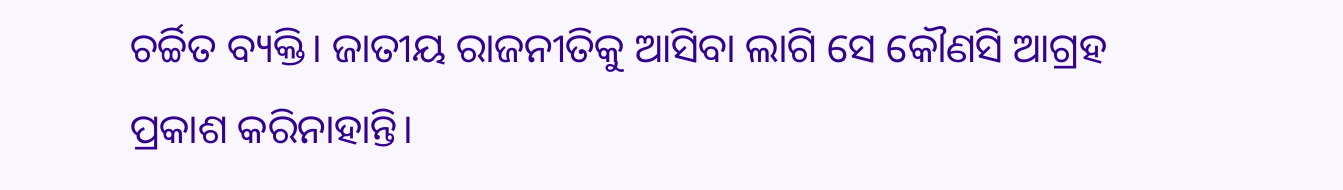ଚର୍ଚ୍ଚିତ ବ୍ୟକ୍ତି। ଜାତୀୟ ରାଜନୀତିକୁ ଆସିବା ଲାଗି ସେ କୌଣସି ଆଗ୍ରହ ପ୍ରକାଶ କରିନାହାନ୍ତି।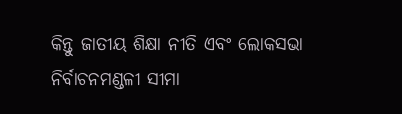କିନ୍ତୁ ଜାତୀୟ ଶିକ୍ଷା ନୀତି ଏବଂ ଲୋକସଭା ନିର୍ବାଚନମଣ୍ଡଳୀ ସୀମା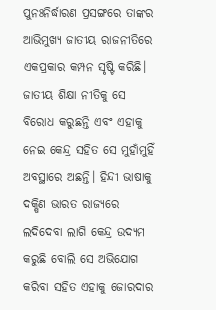ପୁନଃନିର୍ଦ୍ଧାରଣ ପ୍ରସଙ୍ଗରେ ତାଙ୍କର ଆଭିମୁଖ୍ୟ ଜାତୀୟ ରାଜନୀତିରେ ଏକପ୍ରକାର କମ୍ପନ ସୃଷ୍ଟି କରିଛି। ଜାତୀୟ ଶିକ୍ଷା ନୀତିକୁ ସେ ବିରୋଧ କରୁଛନ୍ତି ଏବଂ ଏହାକୁ ନେଇ କେନ୍ଦ୍ର ସହିତ ସେ ମୁହାଁମୁହିଁ ଅବସ୍ଥାରେ ଅଛନ୍ତି। ହିନ୍ଦୀ ଭାଷାକୁ ଦକ୍ଷିଣ ଭାରତ ରାଜ୍ୟରେ ଲଦିଦେବା ଲାଗି କେନ୍ଦ୍ର ଉଦ୍ୟମ କରୁଛି ବୋଲି ସେ ଅଭିଯୋଗ କରିବା ସହିତ ଏହାକୁ ଜୋରଦାର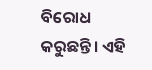ବିରୋଧ କରୁଛନ୍ତି। ଏହି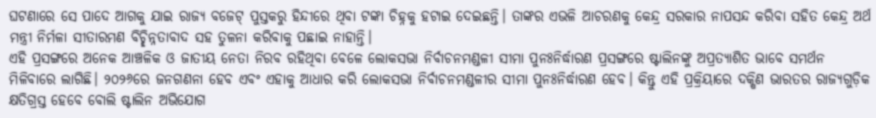ଘଟଣାରେ ସେ ପାଦେ ଆଗକୁ ଯାଇ ରାଜ୍ୟ ବଜେଟ୍ ପୁସ୍ତକରୁ ହିନ୍ଦୀରେ ଥିବା ଟଙ୍କା ଚିହ୍ନକୁ ହଟାଇ ଦେଇଛନ୍ତି। ତାଙ୍କର ଏଭଳି ଆଚରଣକୁ କେନ୍ଦ୍ର ସରକାର ନାପସନ୍ଦ କରିବା ସହିତ କେନ୍ଦ୍ର ଅର୍ଥ ମନ୍ତ୍ରୀ ନିର୍ମଳା ସୀତାରମଣ ବିଚ୍ଛିନ୍ନତାବାଦ ସହ ତୁଳନା କରିବାକୁ ପଛାଇ ନାହାନ୍ତି।
ଏହି ପ୍ରସଙ୍ଗରେ ଅନେକ ଆଞ୍ଚଳିକ ଓ ଜାତୀୟ ନେତା ନିରବ ରହିଥିବା ବେଳେ ଲୋକସଭା ନିର୍ବାଚନମଣ୍ଡଳୀ ସୀମା ପୁନଃନିର୍ଦ୍ଧାରଣ ପ୍ରସଙ୍ଗରେ ଷ୍ଟାଲିନଙ୍କୁ ଅପ୍ରତ୍ୟାଶିତ ଭାବେ ସମର୍ଥନ ମିଳିବାରେ ଲାଗିଛି। ୨୦୨୬ରେ ଜନଗଣନା ହେବ ଏବଂ ଏହାକୁ ଆଧାର କରି ଲୋକସଭା ନିର୍ବାଚନମଣ୍ଡଳୀର ସୀମା ପୁନଃନିର୍ଦ୍ଧାରଣ ହେବ। କିନ୍ତୁ ଏହି ପ୍ରକ୍ରିୟାରେ ଦକ୍ଷିଣ ଭାରତର ରାଜ୍ୟଗୁଡ଼ିକ କ୍ଷତିଗ୍ରସ୍ତ ହେବେ ବୋଲି ଷ୍ଟାଲିନ ଅଭିଯୋଗ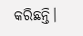କରିଛନ୍ତି।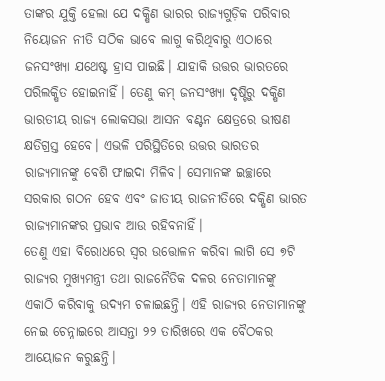ତାଙ୍କର ଯୁକ୍ତି ହେଲା ଯେ ଦକ୍ଷିଣ ଭାରର ରାଜ୍ୟଗୁଡ଼ିକ ପରିବାର ନିୟୋଜନ ନୀତି ସଠିକ ଭାବେ ଲାଗୁ କରିଥିବାରୁ ଏଠାରେ ଜନସଂଖ୍ୟା ଯଥେଷ୍ଟ ହ୍ରାସ ପାଇଛି। ଯାହାକି ଉତ୍ତର ଭାରତରେ ପରିଲକ୍ଷିତ ହୋଇନାହିଁ। ତେଣୁ କମ୍ ଜନସଂଖ୍ୟା ଦୃଷ୍ଟିରୁ ଦକ୍ଷିଣ ଭାରତୀୟ ରାଜ୍ୟ ଲୋକସଭା ଆସନ ବଣ୍ଟନ କ୍ଷେତ୍ରରେ ଭୀଷଣ କ୍ଷତିଗ୍ରସ୍ତ ହେବେ। ଏଭଳି ପରିସ୍ଥିତିରେ ଉତ୍ତର ଭାରତର ରାଜ୍ୟମାନଙ୍କୁ ବେଶି ଫାଇଦା ମିଳିବ। ସେମାନଙ୍କ ଇଚ୍ଛାରେ ସରକାର ଗଠନ ହେବ ଏବଂ ଜାତୀୟ ରାଜନୀତିରେ ଦକ୍ଷିଣ ଭାରତ ରାଜ୍ୟମାନଙ୍କର ପ୍ରଭାବ ଆଉ ରହିବନାହିଁ।
ତେଣୁ ଏହା ବିରୋଧରେ ସ୍ୱର ଉତ୍ତୋଳନ କରିବା ଲାଗି ସେ ୭ଟି ରାଜ୍ୟର ମୁଖ୍ୟମନ୍ତ୍ରୀ ତଥା ରାଜନୈତିକ ଦଳର ନେତାମାନଙ୍କୁ ଏକାଠି କରିବାକୁ ଉଦ୍ୟମ ଚଳାଇଛନ୍ତି। ଏହି ରାଜ୍ୟର ନେତାମାନଙ୍କୁ ନେଇ ଚେନ୍ନାଇରେ ଆସନ୍ତା ୨୨ ତାରିଖରେ ଏକ ବୈଠକର ଆୟୋଜନ କରୁଛନ୍ତି।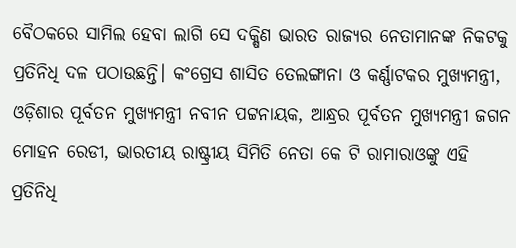ବୈଠକରେ ସାମିଲ ହେବା ଲାଗି ସେ ଦକ୍ଷିଣ ଭାରତ ରାଜ୍ୟର ନେତାମାନଙ୍କ ନିକଟକୁ ପ୍ରତିନିଧି ଦଳ ପଠାଉଛନ୍ତି। କଂଗ୍ରେସ ଶାସିତ ତେଲଙ୍ଗାନା ଓ କର୍ଣ୍ଣାଟକର ମୁଖ୍ୟମନ୍ତ୍ରୀ, ଓଡ଼ିଶାର ପୂର୍ବତନ ମୁଖ୍ୟମନ୍ତ୍ରୀ ନବୀନ ପଟ୍ଟନାୟକ, ଆନ୍ଧ୍ରର ପୂର୍ବତନ ମୁଖ୍ୟମନ୍ତ୍ରୀ ଜଗନ ମୋହନ ରେଡୀ, ଭାରତୀୟ ରାଷ୍ଟ୍ରୀୟ ସିମିତି ନେତା କେ ଟି ରାମାରାଓଙ୍କୁ ଏହି ପ୍ରତିନିଧି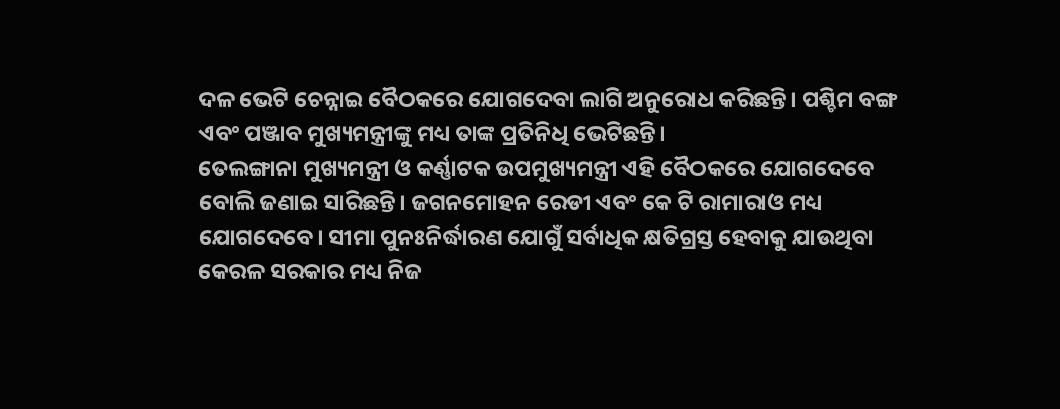ଦଳ ଭେଟି ଚେନ୍ନାଇ ବୈଠକରେ ଯୋଗଦେବା ଲାଗି ଅନୁରୋଧ କରିଛନ୍ତି। ପଶ୍ଚିମ ବଙ୍ଗ ଏବଂ ପଞ୍ଜାବ ମୁଖ୍ୟମନ୍ତ୍ରୀଙ୍କୁ ମଧ୍ୟ ତାଙ୍କ ପ୍ରତିନିଧି ଭେଟିଛନ୍ତି।
ତେଲଙ୍ଗାନା ମୁଖ୍ୟମନ୍ତ୍ରୀ ଓ କର୍ଣ୍ଣାଟକ ଉପମୁଖ୍ୟମନ୍ତ୍ରୀ ଏହି ବୈଠକରେ ଯୋଗଦେବେ ବୋଲି ଜଣାଇ ସାରିଛନ୍ତି। ଜଗନମୋହନ ରେଡୀ ଏବଂ କେ ଟି ରାମାରାଓ ମଧ୍ୟ ଯୋଗଦେବେ। ସୀମା ପୁନଃନିର୍ଦ୍ଧାରଣ ଯୋଗୁଁ ସର୍ବାଧିକ କ୍ଷତିଗ୍ରସ୍ତ ହେବାକୁ ଯାଉଥିବା କେରଳ ସରକାର ମଧ୍ୟ ନିଜ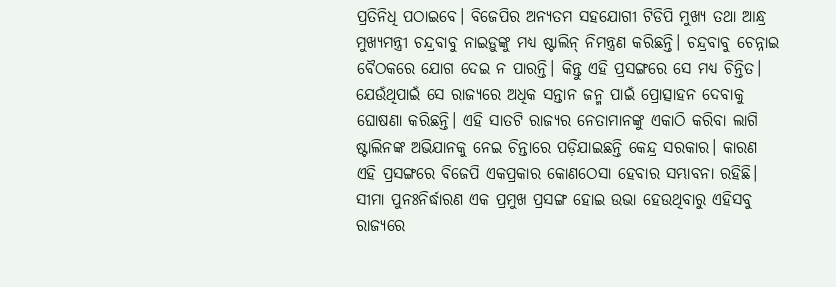ପ୍ରତିନିଧି ପଠାଇବେ। ବିଜେପିର ଅନ୍ୟତମ ସହଯୋଗୀ ଟିଡିପି ମୁଖ୍ୟ ତଥା ଆନ୍ଧ୍ର ମୁଖ୍ୟମନ୍ତ୍ରୀ ଚନ୍ଦ୍ରବାବୁ ନାଇଡ଼ୁଙ୍କୁ ମଧ୍ୟ ଷ୍ଟାଲିନ୍ ନିମନ୍ତ୍ରଣ କରିଛନ୍ତି। ଚନ୍ଦ୍ରବାବୁ ଚେନ୍ନାଇ ବୈଠକରେ ଯୋଗ ଦେଇ ନ ପାରନ୍ତି। କିନ୍ତୁ ଏହି ପ୍ରସଙ୍ଗରେ ସେ ମଧ୍ୟ ଚିନ୍ତିତ। ଯେଉଁଥିପାଇଁ ସେ ରାଜ୍ୟରେ ଅଧିକ ସନ୍ତାନ ଜନ୍ମ ପାଇଁ ପ୍ରୋତ୍ସାହନ ଦେବାକୁ ଘୋଷଣା କରିଛନ୍ତି। ଏହି ସାତଟି ରାଜ୍ୟର ନେତାମାନଙ୍କୁ ଏକାଠି କରିବା ଲାଗି ଷ୍ଟାଲିନଙ୍କ ଅଭିଯାନକୁ ନେଇ ଚିନ୍ତାରେ ପଡ଼ିଯାଇଛନ୍ତି କେନ୍ଦ୍ର ସରକାର। କାରଣ ଏହି ପ୍ରସଙ୍ଗରେ ବିଜେପି ଏକପ୍ରକାର କୋଣଠେସା ହେବାର ସମ୍ଭାବନା ରହିଛି। ସୀମା ପୁନଃନିର୍ଦ୍ଧାରଣ ଏକ ପ୍ରମୁଖ ପ୍ରସଙ୍ଗ ହୋଇ ଉଭା ହେଉଥିବାରୁ ଏହିସବୁ ରାଜ୍ୟରେ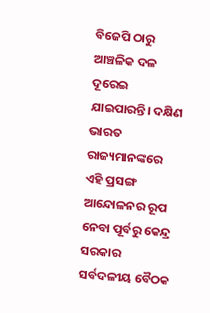ବିଜେପି ଠାରୁ ଆଞ୍ଚଳିକ ଦଳ ଦୂରେଇ ଯାଇପାରନ୍ତି। ଦକ୍ଷିଣ ଭାରତ ରାଜ୍ୟମାନଙ୍କରେ ଏହି ପ୍ରସଙ୍ଗ ଆନ୍ଦୋଳନର ରୂପ ନେବା ପୂର୍ବରୁ କେନ୍ଦ୍ର ସରକାର ସର୍ବଦଳୀୟ ବୈଠକ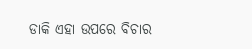ଡାକି ଏହା ଉପରେ ବିଚାର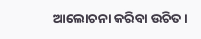ଆଲୋଚନା କରିବା ଉଚିତ।